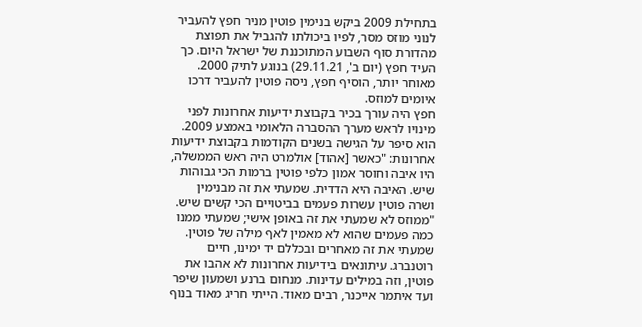בתחילת 2009 ביקש בנימין פוטין מניר חפץ להעביר לנוני מוזס מסר, לפיו ביכולתו להגביל את תפוצת מהדורת סוף השבוע המתוכננת של ישראל היום. כך העיד חפץ (יום ב', 29.11.21) בנוגע לתיק 2000. מאוחר יותר, הוסיף חפץ, ניסה פוטין להעביר דרכו איומים למוזס.
חפץ היה עורך בכיר בקבוצת ידיעות אחרונות לפני מינויו לראש מערך ההסברה הלאומי באמצע 2009. הוא סיפר על הגישה בשנים הקודמות בקבוצת ידיעות אחרונות: "כאשר [אהוד] אולמרט היה ראש הממשלה, היו איבה וחוסר אמון כלפי פוטין ברמות הכי גבוהות שיש. האיבה היא הדדית. שמעתי את זה מבנימין ושרה פוטין עשרות פעמים בביטויים הכי קשים שיש.
"ממוזס לא שמעתי את זה באופן אישי; שמעתי ממנו כמה פעמים שהוא לא מאמין לאף מילה של פוטין. שמעתי את זה מאחרים ובכללם יד ימינו, חיים רוטנברג. עיתונאים בידיעות אחרונות לא אהבו את פוטין, וזה במילים עדינות. מנחום ברנע ושמעון שיפר ועד איתמר אייכנר, רבים מאוד. הייתי חריג מאוד בנוף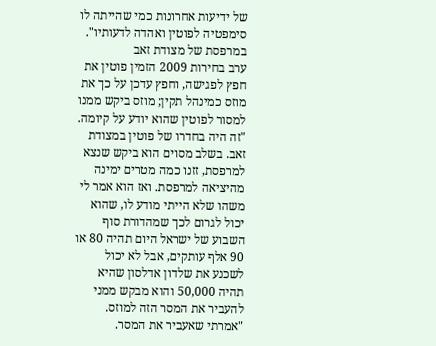של ידיעות אחרונות כמי שהייתה לו סימפטיה לפוטין ואהדה לדעותיו".
במרפסת של מצודת זאב
ערב בחירות 2009 הזמין פוטין את חפץ לפגישה, וחפץ עדכן על כך את מוזס כמינהל תקין; מוזס ביקש ממנו למסור לפוטין שהוא יודע על קיומה. "זה היה בחדרו של פוטין במצודת זאב. בשלב מסוים הוא ביקש שנצא למרפסת, זזנו כמה מטרים ימינה מהיציאה למרפסת. ואז הוא אמר לי משהו שלא הייתי מודע לו, שהוא יכול לגרום לכך שמהדורת סוף השבוע של ישראל היום תהיה 80 או 90 אלף עותקים, אבל לא יכול לשכנע את שלדון אדלסון שהיא תהיה 50,000 והוא מבקש ממני להעביר את המסר הזה למוזס.
"אמרתי שאעביר את המסר.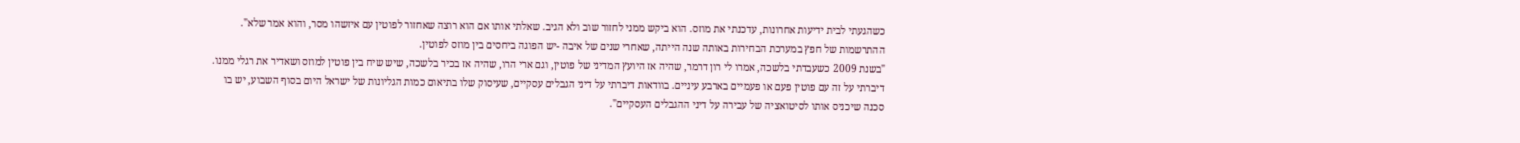כשהגעתי לבית ידיעות אחרונות, עדכנתי את מוזס. הוא ביקש ממני לחזור שוב ולא הגיב. שאלתי אותו אם הוא רוצה שאחזור לפוטין עם איזשהו מסר, והוא אמר שלא". ההתרשמות של חפץ במערכת הבחירות באותה שנה הייתה, שאחרי שנים של איבה -יש הפוגה ביחסים בין מוזס לפוטין.
"בשנת 2009 כשעבדתי בלשכה, אמרו לי רון דרמר, שהיה אז היועץ המדיני של פוטין, וגם ארי הרו, שהיה אז בכיר בלשכה, שיש שיח בין פוטין למוזס ושאדיר את רגלי ממנו. דיברתי על זה עם פוטין פעם או פעמיים בארבע עיניים. בוודאות דיברתי על דיני הגבלים עסקיים, שעיסוק שלו בתיאום כמות הגליונות של ישראל היום בסוף השבוע, יש בו סכנה שיכניס אותו לסיטואציה של עבירה על דיני ההגבלים העסקיים".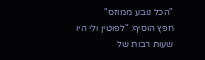"הכל נובע ממוזס"
חפץ הוסיף: "לפוטין ולי היו שעות רבות של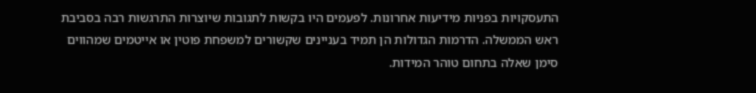התעסקויות בפניות מידיעות אחרונות. לפעמים היו בקשות לתגובות שיוצרות התרגשות רבה בסביבת ראש הממשלה. הדרמות הגדולות הן תמיד בעניינים שקשורים למשפחת פוטין או אייטמים שמהווים סימן שאלה בתחום טוהר המידות.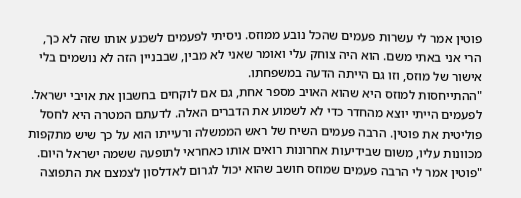פוטין אמר לי עשרות פעמים שהכל נובע ממוזס. ניסיתי לפעמים לשכנע אותו שזה לא כך, הרי אני באתי משם. הוא היה צוחק עלי ואומר שאני לא מבין, שבבניין הזה לא נושמים בלי אישור של מוזס, וזו גם הייתה הדעה במשפחתו.
"ההתייחסות למוזס היא שהוא האויב מספר אחת, גם אם לוקחים בחשבון את אויבי ישראל. לפעמים הייתי יוצא מהחדר כדי לא לשמוע את הדברים האלה. לדעתם המטרה היא לחסל פוליטית את פוטין. הרבה פעמים השיח של ראש הממשלה ורעייתו הוא על כך שיש מתקפות מכוונות עליו, משום שבידיעות אחרונות רואים אותו כאחראי לתופעה ששמה ישראל היום.
"פוטין אמר לי הרבה פעמים שמוזס חושב שהוא יכול לגרום לאדלסון לצמצם את התפוצה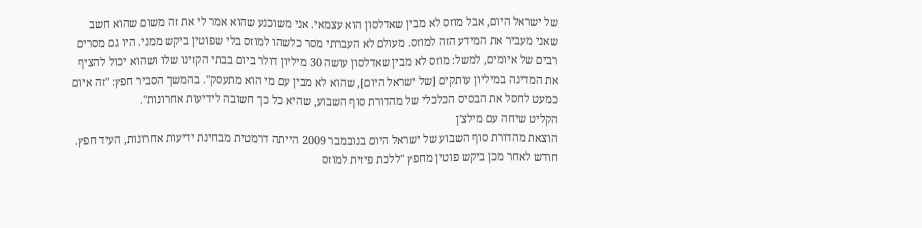של ישראל היום, אבל מוזס לא מבין שאדלסון הוא עצמאי. אני משוכנע שהוא אמר לי את זה משום שהוא חשב שאני מעביר את המידע הזה למוזס. מעולם לא העברתי מסר כלשהו למוזס בלי שפוטין ביקש ממני. היו גם מסרים רבים של איומים, למשל: מוזס לא מבין שאדלסון עושה 30 מיליון דולר ביום בבתי הקזינו שלו ושהוא יכול להציף את המדינה במיליון עותקים [של ישראל היום], שהוא לא מבין עם מי הוא מתעסק". בהמשך הסביר חפץ: "זה איום כמעט לחסל את הבסיס הכלכלי של מהדורת סוף השבוע, שהיא כל כך חשובה לידיעות אחרונות".
הקליט שיחה עם מילצ'ן
הוצאת מהדורת סוף השבוע של ישראל היום בנובמבר 2009 הייתה דרמטית מבחינת ידיעות אחרונות, העיד חפץ. חודש לאחר מכן ביקש פוטין מחפץ "ללכת פיזית למוזס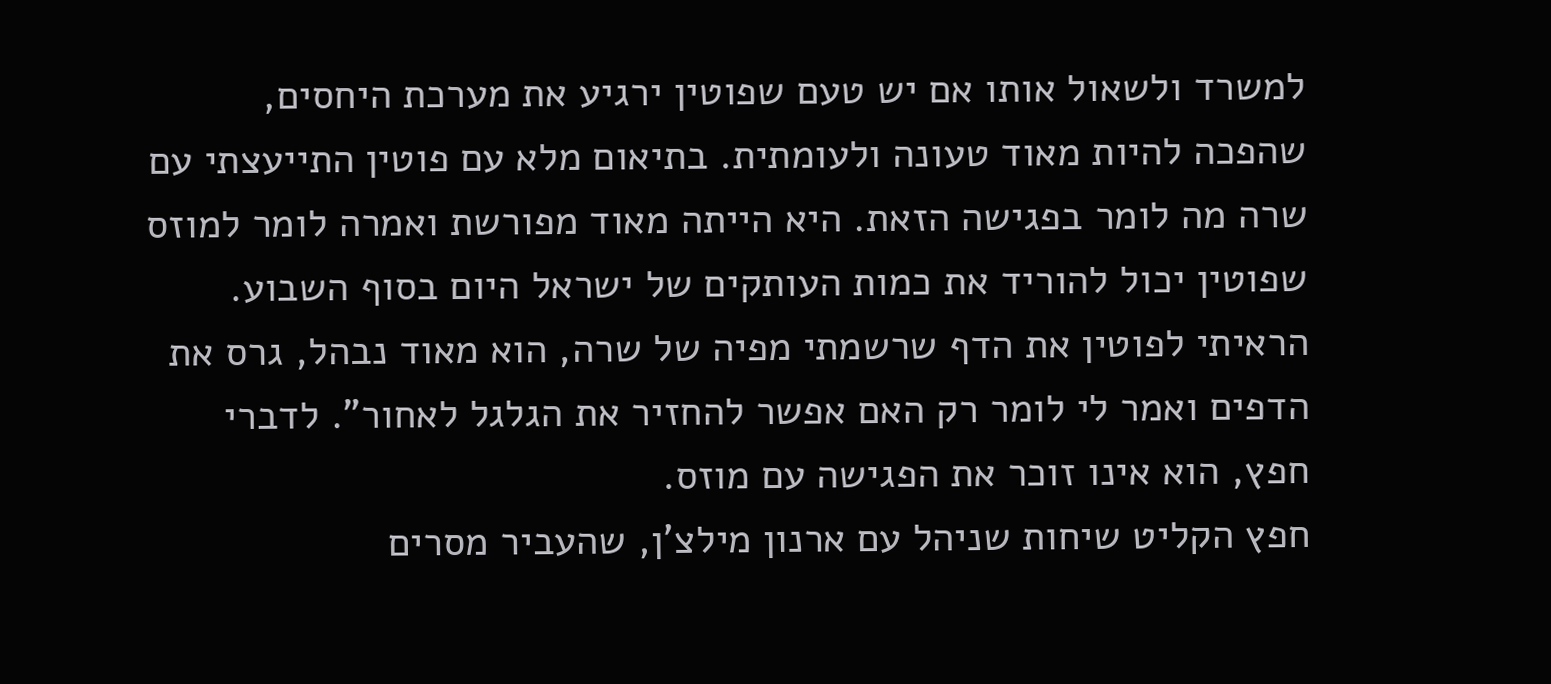למשרד ולשאול אותו אם יש טעם שפוטין ירגיע את מערכת היחסים, שהפכה להיות מאוד טעונה ולעומתית. בתיאום מלא עם פוטין התייעצתי עם שרה מה לומר בפגישה הזאת. היא הייתה מאוד מפורשת ואמרה לומר למוזס שפוטין יכול להוריד את כמות העותקים של ישראל היום בסוף השבוע. הראיתי לפוטין את הדף שרשמתי מפיה של שרה, הוא מאוד נבהל, גרס את הדפים ואמר לי לומר רק האם אפשר להחזיר את הגלגל לאחור". לדברי חפץ, הוא אינו זוכר את הפגישה עם מוזס.
חפץ הקליט שיחות שניהל עם ארנון מילצ'ן, שהעביר מסרים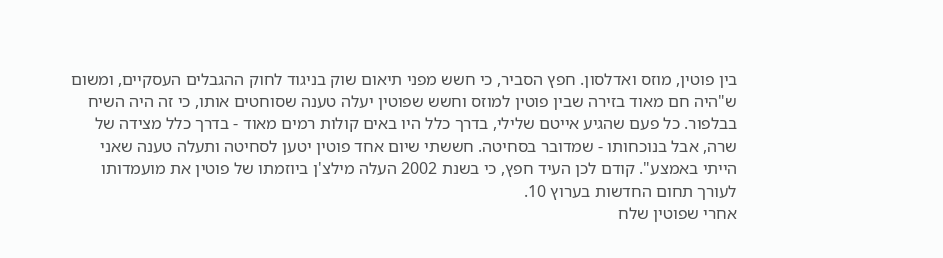בין פוטין, מוזס ואדלסון. חפץ הסביר, כי חשש מפני תיאום שוק בניגוד לחוק ההגבלים העסקיים, ומשום ש"היה חם מאוד בזירה שבין פוטין למוזס וחשש שפוטין יעלה טענה שסוחטים אותו, כי זה היה השיח בבלפור. כל פעם שהגיע אייטם שלילי, בדרך כלל היו באים קולות רמים מאוד - בדרך כלל מצידה של שרה, אבל בנוכחותו - שמדובר בסחיטה. חששתי שיום אחד פוטין יטען לסחיטה ותעלה טענה שאני הייתי באמצע". קודם לכן העיד חפץ, כי בשנת 2002 העלה מילצ'ן ביוזמתו של פוטין את מועמדותו לעורך תחום החדשות בערוץ 10.
אחרי שפוטין שלח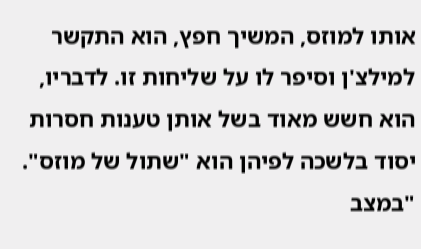אותו למוזס, המשיך חפץ, הוא התקשר למילצ'ן וסיפר לו על שליחות זו. לדבריו, הוא חשש מאוד בשל אותן טענות חסרות יסוד בלשכה לפיהן הוא "שתול של מוזס". "במצב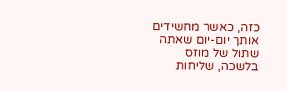כזה, כאשר מחשידים אותך יום-יום שאתה שתול של מוזס בלשכה, שליחות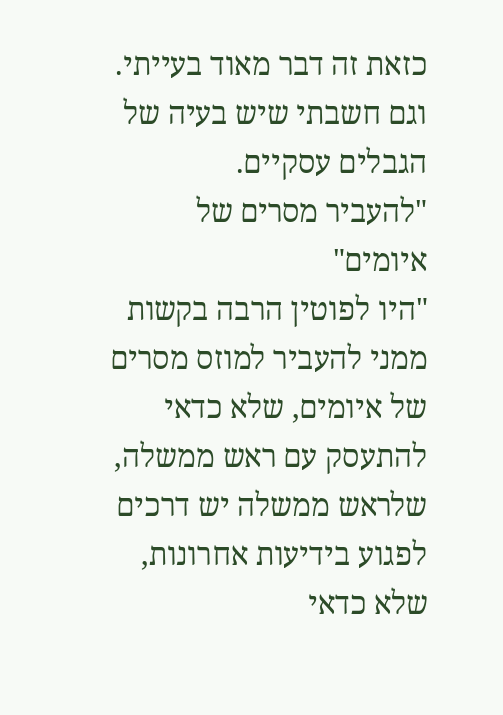כזאת זה דבר מאוד בעייתי. וגם חשבתי שיש בעיה של הגבלים עסקיים.
"להעביר מסרים של איומים"
"היו לפוטין הרבה בקשות ממני להעביר למוזס מסרים של איומים, שלא כדאי להתעסק עם ראש ממשלה, שלראש ממשלה יש דרכים לפגוע בידיעות אחרונות, שלא כדאי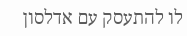לו להתעסק עם אדלסון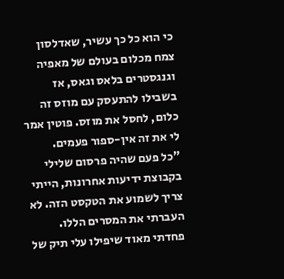כי הוא כל כך עשיר, שאדלסון צמח מכלום בעולם של מאפיה וגנגסטרים בלאס וגאס, אז בשבילו להתעסק עם מוזס זה כלום, לחסל את מוזס. פוטין אמר לי את זה אין-ספור פעמים.
"כל פעם שהיה פרסום שלילי בקבוצת ידיעות אחרונות, הייתי צריך לשמוע את הטקסט הזה. לא העברתי את המסרים הללו. פחדתי מאוד שיפילו עלי תיק של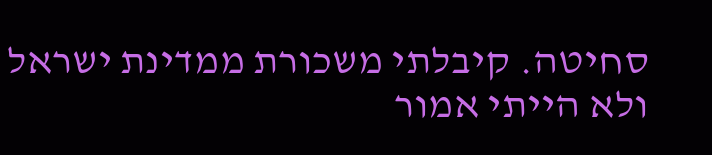סחיטה. קיבלתי משכורת ממדינת ישראל ולא הייתי אמור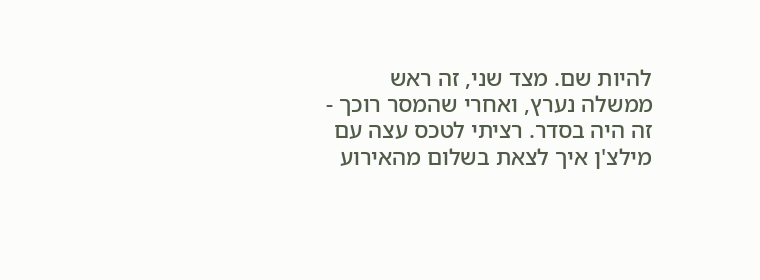להיות שם. מצד שני, זה ראש ממשלה נערץ, ואחרי שהמסר רוכך - זה היה בסדר. רציתי לטכס עצה עם מילצ'ן איך לצאת בשלום מהאירוע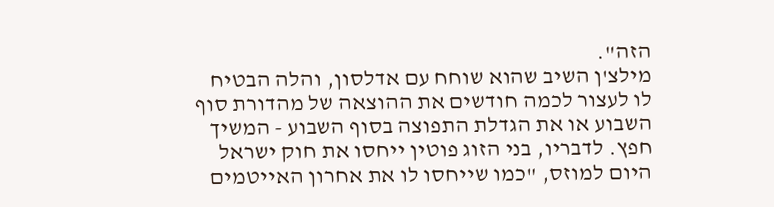הזה".
מילצ'ן השיב שהוא שוחח עם אדלסון, והלה הבטיח לו לעצור לכמה חודשים את ההוצאה של מהדורת סוף השבוע או את הגדלת התפוצה בסוף השבוע - המשיך חפץ. לדבריו, בני הזוג פוטין ייחסו את חוק ישראל היום למוזס, "כמו שייחסו לו את אחרון האייטמים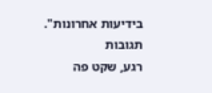בידיעות אחרונות".
תגובות
רגע, שקט פה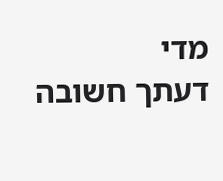מדי
דעתך חשובה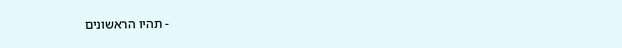- תהיו הראשונים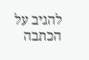להגיב על הכתבה